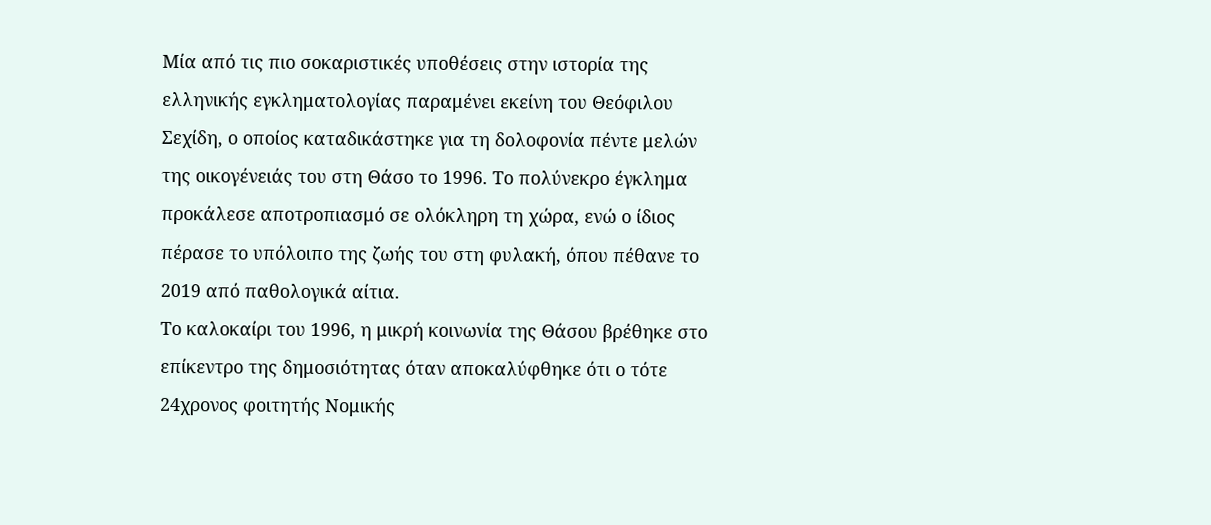Μία από τις πιο σοκαριστικές υποθέσεις στην ιστορία της ελληνικής εγκληματολογίας παραμένει εκείνη του Θεόφιλου Σεχίδη, ο οποίος καταδικάστηκε για τη δολοφονία πέντε μελών της οικογένειάς του στη Θάσο το 1996. Το πολύνεκρο έγκλημα προκάλεσε αποτροπιασμό σε ολόκληρη τη χώρα, ενώ ο ίδιος πέρασε το υπόλοιπο της ζωής του στη φυλακή, όπου πέθανε το 2019 από παθολογικά αίτια.
Το καλοκαίρι του 1996, η μικρή κοινωνία της Θάσου βρέθηκε στο επίκεντρο της δημοσιότητας όταν αποκαλύφθηκε ότι ο τότε 24χρονος φοιτητής Νομικής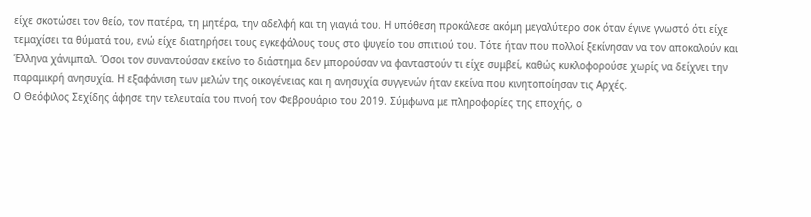είχε σκοτώσει τον θείο, τον πατέρα, τη μητέρα, την αδελφή και τη γιαγιά του. Η υπόθεση προκάλεσε ακόμη μεγαλύτερο σοκ όταν έγινε γνωστό ότι είχε τεμαχίσει τα θύματά του, ενώ είχε διατηρήσει τους εγκεφάλους τους στο ψυγείο του σπιτιού του. Τότε ήταν που πολλοί ξεκίνησαν να τον αποκαλούν και Έλληνα χάνιμπαλ. Όσοι τον συναντούσαν εκείνο το διάστημα δεν μπορούσαν να φανταστούν τι είχε συμβεί, καθώς κυκλοφορούσε χωρίς να δείχνει την παραμικρή ανησυχία. Η εξαφάνιση των μελών της οικογένειας και η ανησυχία συγγενών ήταν εκείνα που κινητοποίησαν τις Αρχές.
Ο Θεόφιλος Σεχίδης άφησε την τελευταία του πνοή τον Φεβρουάριο του 2019. Σύμφωνα με πληροφορίες της εποχής, ο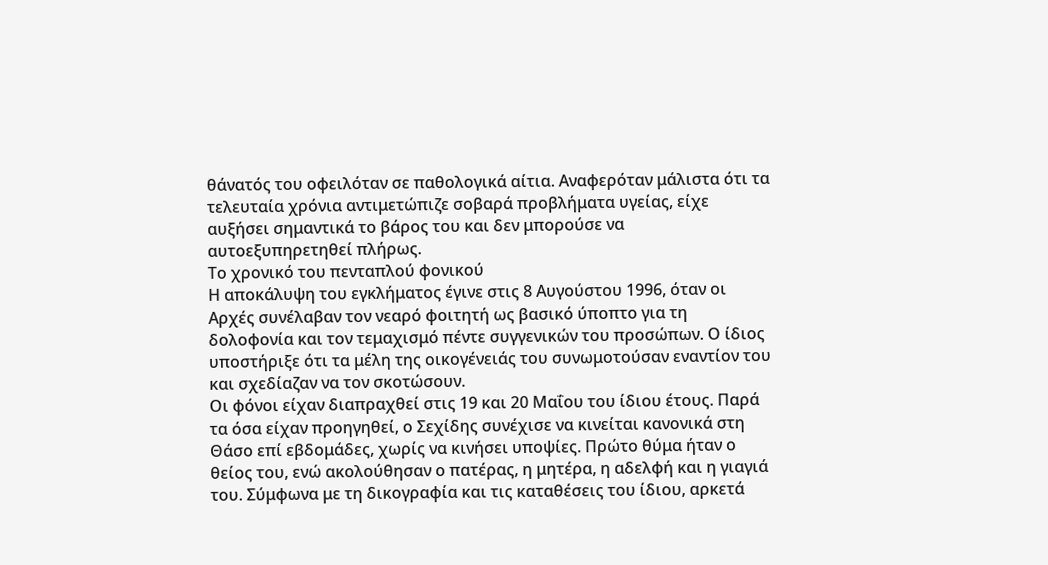θάνατός του οφειλόταν σε παθολογικά αίτια. Αναφερόταν μάλιστα ότι τα τελευταία χρόνια αντιμετώπιζε σοβαρά προβλήματα υγείας, είχε αυξήσει σημαντικά το βάρος του και δεν μπορούσε να αυτοεξυπηρετηθεί πλήρως.
Το χρονικό του πενταπλού φονικού
Η αποκάλυψη του εγκλήματος έγινε στις 8 Αυγούστου 1996, όταν οι Αρχές συνέλαβαν τον νεαρό φοιτητή ως βασικό ύποπτο για τη δολοφονία και τον τεμαχισμό πέντε συγγενικών του προσώπων. Ο ίδιος υποστήριξε ότι τα μέλη της οικογένειάς του συνωμοτούσαν εναντίον του και σχεδίαζαν να τον σκοτώσουν.
Οι φόνοι είχαν διαπραχθεί στις 19 και 20 Μαΐου του ίδιου έτους. Παρά τα όσα είχαν προηγηθεί, ο Σεχίδης συνέχισε να κινείται κανονικά στη Θάσο επί εβδομάδες, χωρίς να κινήσει υποψίες. Πρώτο θύμα ήταν ο θείος του, ενώ ακολούθησαν ο πατέρας, η μητέρα, η αδελφή και η γιαγιά του. Σύμφωνα με τη δικογραφία και τις καταθέσεις του ίδιου, αρκετά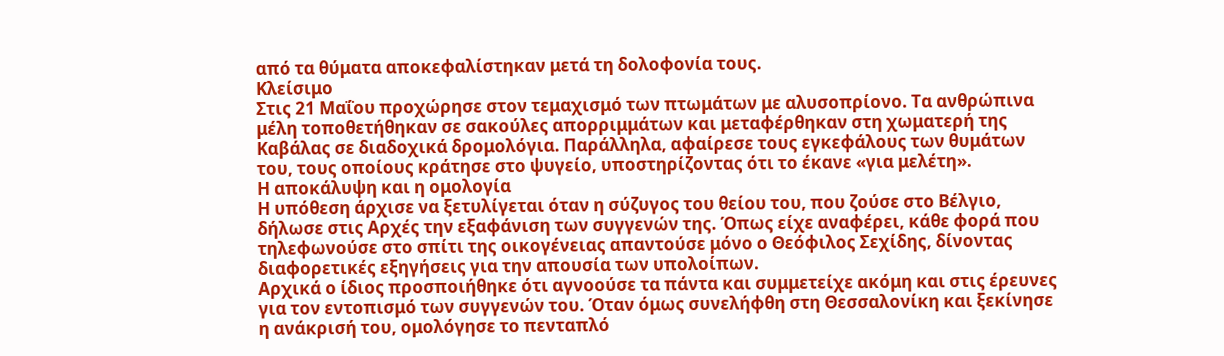από τα θύματα αποκεφαλίστηκαν μετά τη δολοφονία τους.
Κλείσιμο
Στις 21 Μαΐου προχώρησε στον τεμαχισμό των πτωμάτων με αλυσοπρίονο. Τα ανθρώπινα μέλη τοποθετήθηκαν σε σακούλες απορριμμάτων και μεταφέρθηκαν στη χωματερή της Καβάλας σε διαδοχικά δρομολόγια. Παράλληλα, αφαίρεσε τους εγκεφάλους των θυμάτων του, τους οποίους κράτησε στο ψυγείο, υποστηρίζοντας ότι το έκανε «για μελέτη».
Η αποκάλυψη και η ομολογία
Η υπόθεση άρχισε να ξετυλίγεται όταν η σύζυγος του θείου του, που ζούσε στο Βέλγιο, δήλωσε στις Αρχές την εξαφάνιση των συγγενών της. Όπως είχε αναφέρει, κάθε φορά που τηλεφωνούσε στο σπίτι της οικογένειας απαντούσε μόνο ο Θεόφιλος Σεχίδης, δίνοντας διαφορετικές εξηγήσεις για την απουσία των υπολοίπων.
Αρχικά ο ίδιος προσποιήθηκε ότι αγνοούσε τα πάντα και συμμετείχε ακόμη και στις έρευνες για τον εντοπισμό των συγγενών του. Όταν όμως συνελήφθη στη Θεσσαλονίκη και ξεκίνησε η ανάκρισή του, ομολόγησε το πενταπλό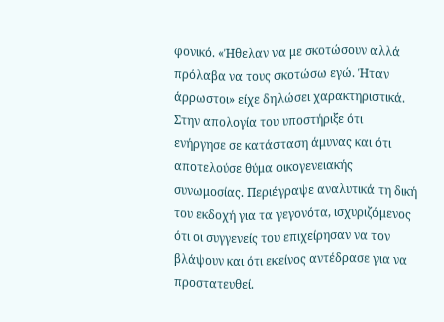φονικό. «Ήθελαν να με σκοτώσουν αλλά πρόλαβα να τους σκοτώσω εγώ. Ήταν άρρωστοι» είχε δηλώσει χαρακτηριστικά.
Στην απολογία του υποστήριξε ότι ενήργησε σε κατάσταση άμυνας και ότι αποτελούσε θύμα οικογενειακής συνωμοσίας. Περιέγραψε αναλυτικά τη δική του εκδοχή για τα γεγονότα, ισχυριζόμενος ότι οι συγγενείς του επιχείρησαν να τον βλάψουν και ότι εκείνος αντέδρασε για να προστατευθεί.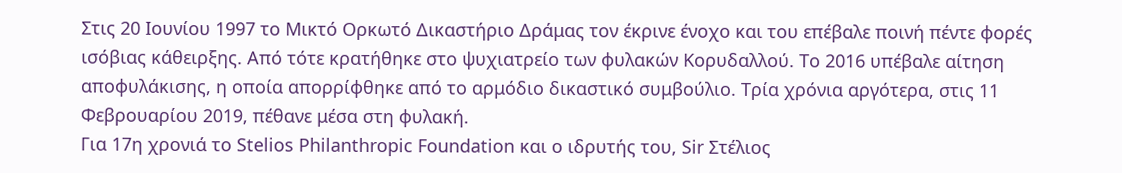Στις 20 Ιουνίου 1997 το Μικτό Ορκωτό Δικαστήριο Δράμας τον έκρινε ένοχο και του επέβαλε ποινή πέντε φορές ισόβιας κάθειρξης. Από τότε κρατήθηκε στο ψυχιατρείο των φυλακών Κορυδαλλού. Το 2016 υπέβαλε αίτηση αποφυλάκισης, η οποία απορρίφθηκε από το αρμόδιο δικαστικό συμβούλιο. Τρία χρόνια αργότερα, στις 11 Φεβρουαρίου 2019, πέθανε μέσα στη φυλακή.
Για 17η χρονιά το Stelios Philanthropic Foundation και ο ιδρυτής του, Sir Στέλιος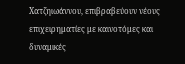Χατζηιωάννου, επιβραβεύουν νέους επιχειρηματίες με καινοτόμες και δυναμικές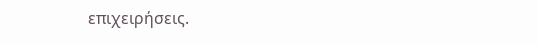επιχειρήσεις.